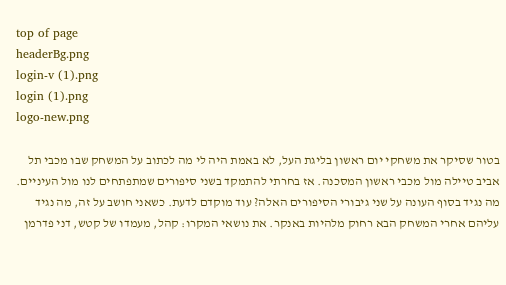top of page
headerBg.png
login-v (1).png
login (1).png
logo-new.png

בטור שסיקר את משחקי יום ראשון בליגת העל, לא באמת היה לי מה לכתוב על המשחק שבו מכבי תל אביב טיילה מול מכבי ראשון המסכנה. אז בחרתי להתמקד בשני סיפורים שמתפתחים לנו מול העיניים. מה נגיד בסוף העונה על שני גיבורי הסיפורים האלה? עוד מוקדם לדעת. כשאני חושב על זה, מה נגיד עליהם אחרי המשחק הבא רחוק מלהיות באנקר. את נושאי המקרו: קהל, מעמדו של קטש, דני פדרמן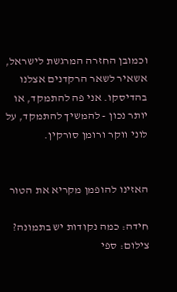וכמובן החזרה המרגשת לישראל, אשאיר לשאר הרקדנים אצלנו בהדיסקו. אני פה להתמקד, או יותר נכון - להמשיך להתמקד, על לוני ווקר ורומן סורקין.


האזינו להופמן מקריא את הטור

חידה: כמה נקודות יש בתמונה? צילום: ספי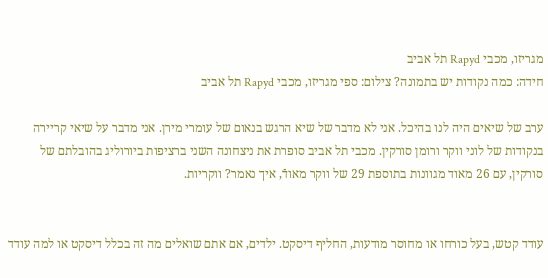מגריזו, מכבי Rapyd תל אביב
חידה: כמה נקודות יש בתמונה? צילום: ספי מגריזו, מכבי Rapyd תל אביב

ערב של שיאים היה לנו בהיכל. אני לא מדבר של שיא הרגש בנאום של עומרי מירן. אני מדבר על שיאי קריירה בנקודות של לוני ווקר ורומן סורקין. מכבי תל אביב סופרת את ניצחונה השני ברציפות ביורוליג בהובלתם של סורקין, עם 26 מאוד מגוונות בתוספת 29 של ווקר מאודֿ, איך נאמר? ווקריות.


עודד קטש, בעל כורחו או מחוסר מודעות, החליף דיסקט. ילדים, אם אתם שואלים מה זה בכלל דיסקט או למה עודד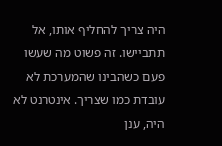היה צריך להחליף אותו, אל תתביישו. זה פשוט מה שעשו פעם כשהבינו שהמערכת לא עובדת כמו שצריך. אינטרנט לא היה, ענן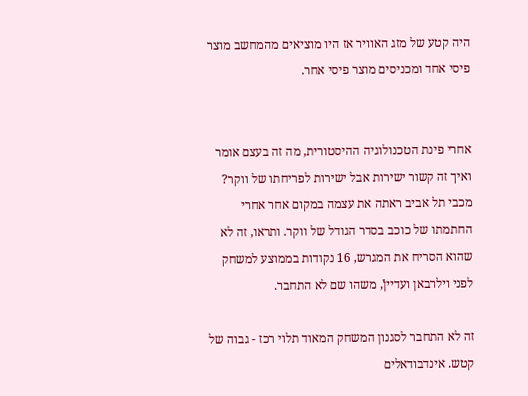היה קטע של מזג האוויר אז היו מוציאים מהמחשב מוצר פיסי אחד ומכניסים מוצר פיסי אחר.


אחרי פינת הטכנולוגיה ההיסטורית, מה זה בעצם אומר ואיך זה קשור ישירות אבל ישירות לפריחתו של ווקר? מכבי תל אביב ראתה את עצמה במקום אחר אחרי החתמתו של כוכב בסדר הגודל של ווקר. ותראו, זה לא שהוא הסריח את המגרש, 16 נקודות בממוצע למשחק לפני וילרבאן ועדייןֿ, משהו שם לא התחבר.

זה לא התחבר לסגנון המשחק המאוד תלוי רכז - גבוה של קטש. אינדבודאלים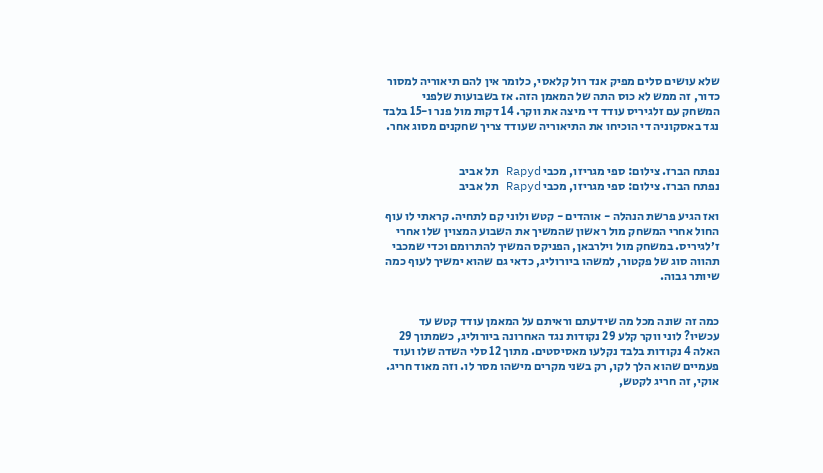שלא עושים סלים מפיק אנד רול קלאסי, כלומר אין להם תיאוריה למסור כדור, זה ממש לא כוס התה של המאמן הזה. אז בשבועות שלפני המשחק עם זלגיריס עודד די מיצה את ווקר. 14 דקות מול פנר ו-15 בלבד נגד באסקוניה די הוכיחו את התיאוריה שעודד צריך שחקנים מסוג אחר.


נפתח הברז. צילום: ספי מגריזו, מכבי Rapyd תל אביב
נפתח הברז. צילום: ספי מגריזו, מכבי Rapyd תל אביב

ואז הגיע פרשת הנהלה - אוהדים - קטש ולוני קם לתחיה. קראתי לו עוף החול אחרי המשחק מול ראשון שהמשיך את השבוע המצוין שלו אחרי ז׳לגיריס. במשחק מול וילרבאן, הפניקס המשיך להתרומם וכדי שמכבי תהווה סוג של פקטור, למשהו ביורוליג, כדאי גם שהוא ימשיך לעוף כמה שיותר גבוה.


כמה זה שונה מכל מה שידעתם וראיתם על המאמן עודד קטש עד עכשיו? לוני ווקר קלע 29 נקודות נגד האחרונה ביורוליג, כשמתוך 29 האלה 4 נקודות בלבד נקלעו מאסיסטים. מתוך 12 סלי השדה שלו ועוד פעמיים שהוא הלך לקו, רק בשני מקרים מישהו מסר לו. וזה מאוד חריג. אוקי, זה חריג לקטש,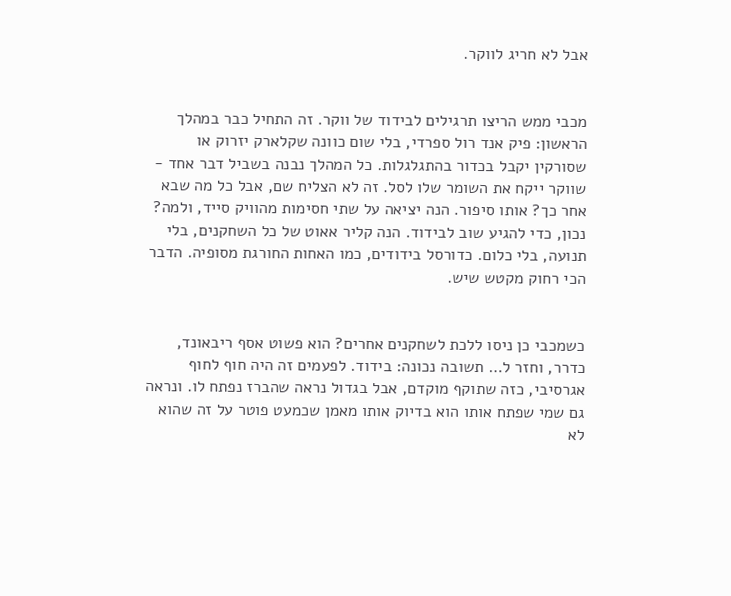אבל לא חריג לווקר.


מכבי ממש הריצו תרגילים לבידוד של ווקר. זה התחיל כבר במהלך הראשון: פיק אנד רול ספרדי, בלי שום כוונה שקלארק יזרוק או שסורקין יקבל בכדור בהתגלגלות. כל המהלך נבנה בשביל דבר אחד - שווקר ייקח את השומר שלו לסל. זה לא הצליח שם, אבל כל מה שבא אחר כך? אותו סיפור. הנה יציאה על שתי חסימות מהוויק סייד, ולמה? נכון, כדי להגיע שוב לבידוד. הנה קליר אאוט של כל השחקנים, בלי תנועה, בלי כלום. כדורסל בידודים, כמו האחות החורגת מסופיה. הדבר הכי רחוק מקטש שיש.


כשמכבי כן ניסו ללכת לשחקנים אחרים? הוא פשוט אסף ריבאונד, כדרר, וחזר ל… תשובה נכונה: בידוד. לפעמים זה היה חוף לחוף אגרסיבי, כזה שתוקף מוקדם, אבל בגדול נראה שהברז נפתח לו. ונראה גם שמי שפתח אותו הוא בדיוק אותו מאמן שכמעט פוטר על זה שהוא לא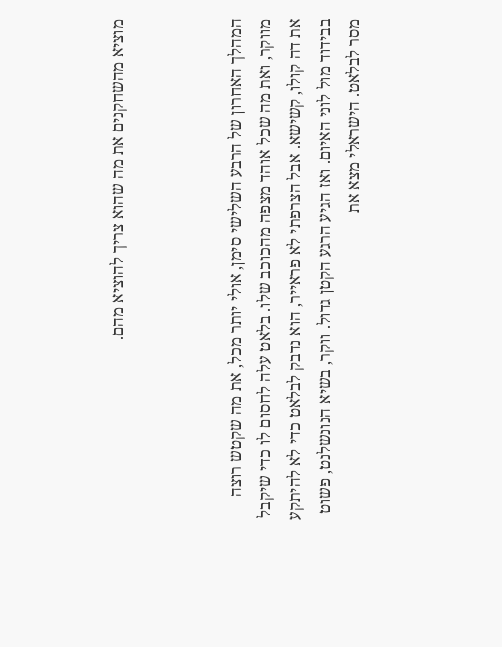מוציא מהשחקנים את מה שהוא צריך להוציא מהם.



המהלך האחרון של הרבע השלישי סימן, אולי יותר מכל, את מה שקטש רוצה מווקר, ואת מה שכל אוהד מצפה מהכוכב שלו. בלאט עלה לחסום לו כדי שיקבל את דה קולו, קשישא. אבל הצרפתי לא פראייר, הוא נדבק לבלאט כדי לא להיתקע בבידוד מול לוני האיום. ואז הגיע הרגע הקטן גדול. ווקר, בשיא הנונשלנט, פשוט מסר לבלאט. הישראלי מצא את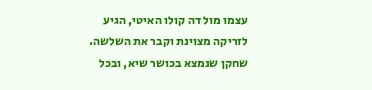עצמו מול דה קולו האיטי, הגיע לזריקה מצוינת וקבר את השלשה. שחקן שנמצא בכושר שיא, ובכל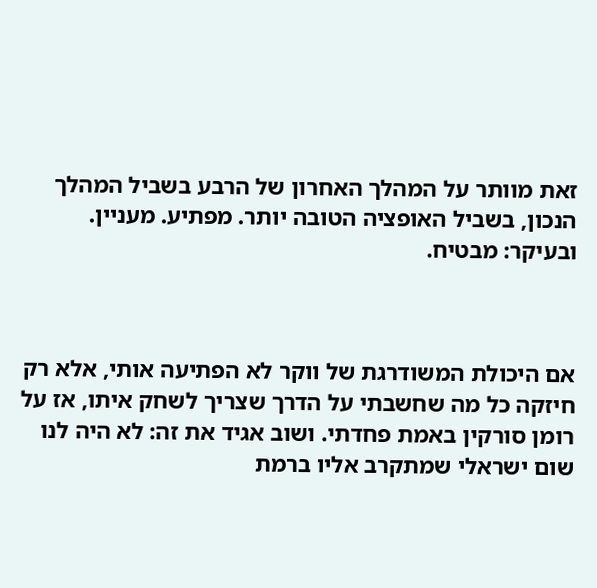זאת מוותר על המהלך האחרון של הרבע בשביל המהלך הנכון, בשביל האופציה הטובה יותר. מפתיע. מעניין. ובעיקר: מבטיח.



אם היכולת המשודרגת של ווקר לא הפתיעה אותי, אלא רק חיזקה כל מה שחשבתי על הדרך שצריך לשחק איתו, אז על רומן סורקין באמת פחדתי. ושוב אגיד את זה: לא היה לנו שום ישראלי שמתקרב אליו ברמת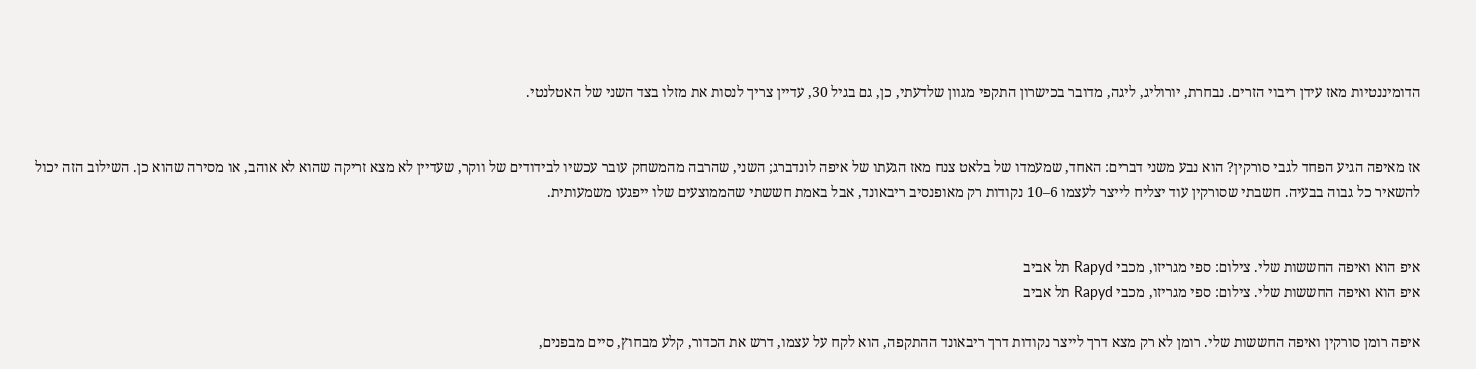הדומיננטיות מאז עידן ריבוי הזרים. נבחרת, יורוליג, ליגה, מדובר בכישרון התקפי מגוון שלדעתי, כן, גם בגיל 30, עדיין צריך לנסות את מזלו בצד השני של האטלנטי.


אז מאיפה הגיע הפחד לגבי סורקין? הוא נבע משני דברים: האחד, שמעמדו של בלאט צנח מאז הגעתו של איפה לונדברג; השני, שהרבה מהמשחק עובר עכשיו לבידודים של ווקר, שעדיין לא מצא זריקה שהוא לא אוהב, או מסירה שהוא כן. השילוב הזה יכול להשאיר כל גבוה בבעיה. חשבתי שסורקין עוד יצליח לייצר לעצמו 6–10 נקודות רק מאופנסיב ריבאונד, אבל באמת חששתי שהממוצעים שלו ייפגעו משמעותית.


איפ הוא ואיפה החששות שלי. צילום: ספי מגריזו, מכבי Rapyd תל אביב
איפ הוא ואיפה החששות שלי. צילום: ספי מגריזו, מכבי Rapyd תל אביב

איפה רומן סורקין ואיפה החששות שלי. רומן לא רק מצא דרך לייצר נקודות דרך ריבאונד ההתקפה, הוא לקח על עצמו, דרש את הכדור, קלע מבחוץ, סיים מבפנים,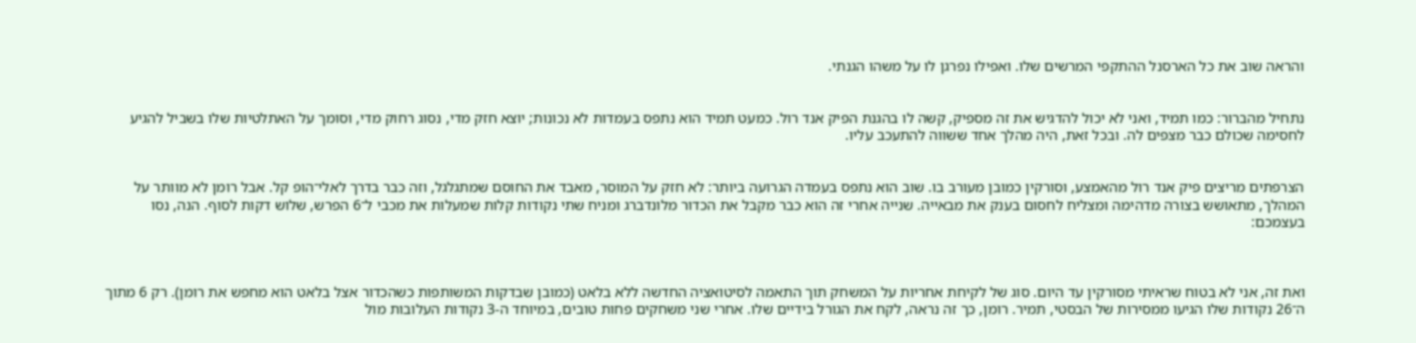והראה שוב את כל הארסנל ההתקפי המרשים שלו. ואפילו נפרגן לו על משהו הגנתי.


נתחיל מהברור: כמו תמיד, ואני לא יכול להדגיש את זה מספיק, קשה לו בהגנת הפיק אנד רול. כמעט תמיד הוא נתפס בעמדות לא נכונות; יוצא חזק מדי, נסוג רחוק מדי, וסומך על האתלטיות שלו בשביל להגיע לחסימה שכולם כבר מצפים לה. ובכל זאת, היה מהלך אחד ששווה להתעכב עליו.


הצרפתים מריצים פיק אנד רול מהאמצע, וסורקין כמובן מעורב בו. שוב הוא נתפס בעמדה הגרועה ביותר: לא חזק על המוסר, מאבד את החוסם שמתגלגל, וזה כבר בדרך לאלי־הופ קל. אבל רומן לא מוותר על המהלך, מתאושש בצורה מדהימה ומצליח לחסום בענק את מבאייה. שנייה אחרי זה הוא כבר מקבל את הכדור מלונדברג ומניח שתי נקודות קלות שמעלות את מכבי ל־6 הפרש, שלוש דקות לסוף. הנה, נסו בעצמכם:



ואת זה, אני לא בטוח שראיתי מסורקין עד היום. סוג של לקיחת אחריות על המשחק תוך התאמה לסיטואציה החדשה ללא בלאט (כמובן שבדקות המשותפות כשהכדור אצל בלאט הוא מחפש את רומן). רק 6 מתוך ה־26 נקודות שלו הגיעו ממסירות של הבסטי, תמיר. רומן, כך זה נראה, לקח את הגורל בידיים שלו. אחרי שני משחקים פחות טובים, במיוחד ה-3 נקודות העלובות מול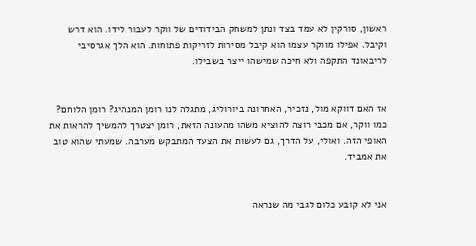ראשון, סורקין לא עמד בצד ונתן למשחק הבידודים של ווקר לעבור לידו. הוא דרש וקיבל. אפילו מווקר עצמו הוא קיבל מסירות לזריקות פתוחות. הוא הלך אגרסיבי לריבאונד התקפה ולא חיכה שמישהו ייצר בשבילו.


אז האם דווקא מול, נזכיר, האחרונה ביורוליג, מתגלה לנו רומן המנהיג? רומן הלוחם? כמו ווקר, אם מכבי רוצה להוציא משהו מהעונה הזאת, רומן יצטרך להמשיך להראות את האופי הזה. ואולי, על הדרך, גם לעשות את הצעד המתבקש מערבה. שמעתי שהוא טוב את אמביד.


אני לא קובע כלום לגבי מה שנראה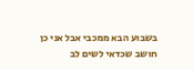בשבוע הבא ממכבי אבל אני כן חושב שכדאי לשים לב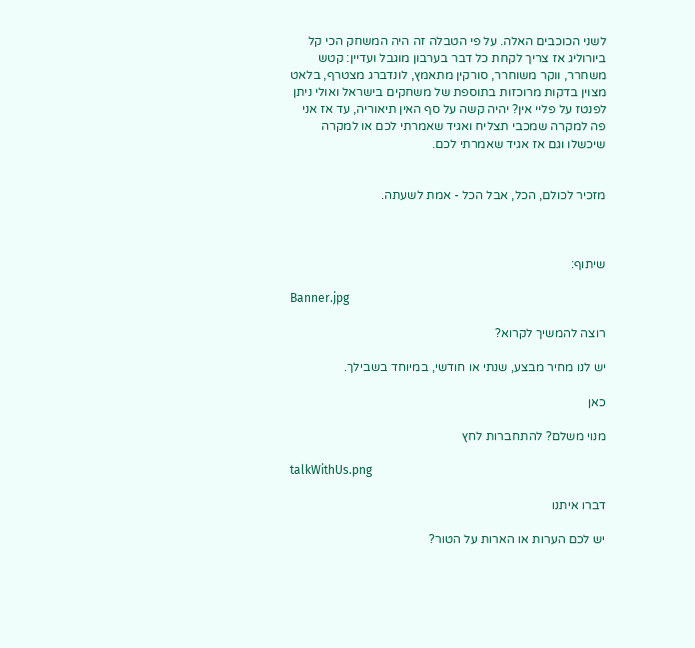לשני הכוכבים האלה. על פי הטבלה זה היה המשחק הכי קל ביורוליג אז צריך לקחת כל דבר בערבון מוגבל ועדיין: קטש משחרר, ווקר משוחרר, סורקין מתאמץ, לונדברג מצטרף, בלאט מצוין בדקות מרוכזות בתוספת של משחקים בישראל ואולי ניתן לפנטז על פליי אין? יהיה קשה על סף האין תיאוריה, עד אז אני פה למקרה שמכבי תצליח ואגיד שאמרתי לכם או למקרה שיכשלו וגם אז אגיד שאמרתי לכם.


מזכיר לכולם, הכל, אבל הכל - אמת לשעתה.



שיתוף:

Banner.jpg

רוצה להמשיך לקרוא?

יש לנו מחיר מבצע, שנתי או חודשי, במיוחד בשבילך.

כאן

מנוי משלם? להתחברות לחץ

talkWithUs.png

דברו איתנו

יש לכם הערות או הארות על הטור?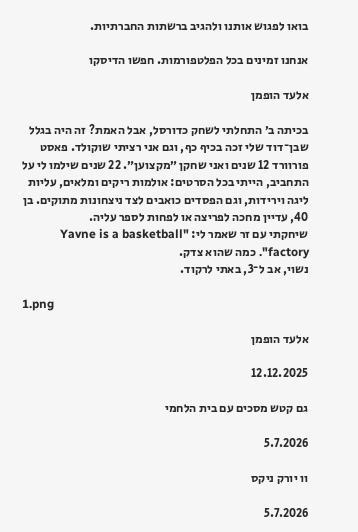בואו לפגוש אותנו ולהגיב ברשתות החברתיות.

אנחנו זמינים בכל הפלטפורמות. חפשו הדיסקו

אלעד הופמן

בכיתה ב׳ התחלתי לשחק כדורסל, אבל האמת? זה היה בגלל שבן־דוד שלי זכה בכיף כף, וגם אני רציתי שוקולד. פאסט פורוורד 12 שנים ואני שחקן ״מקצוען״. 22 שנים שילמו לי על התחביב, הייתי בכל הסרטים: אולמות ריקים ומלאים, עליות ליגה וירידות, וגם הפסדים כואבים לצד ניצחונות מתוקים. בן 40, עדיין מחכה לפריצה או לפחות לספר עליה.
שיחקתי עם זר שאמר לי: "Yavne is a basketball factory". כמה שהוא צדק.
נשוי, אב ל־3, באתי לרקוד.

1.png

אלעד הופמן

12.12.2025

גם קטש מסכים עם בית הלחמי

5.7.2026

וו יורק ניקס

5.7.2026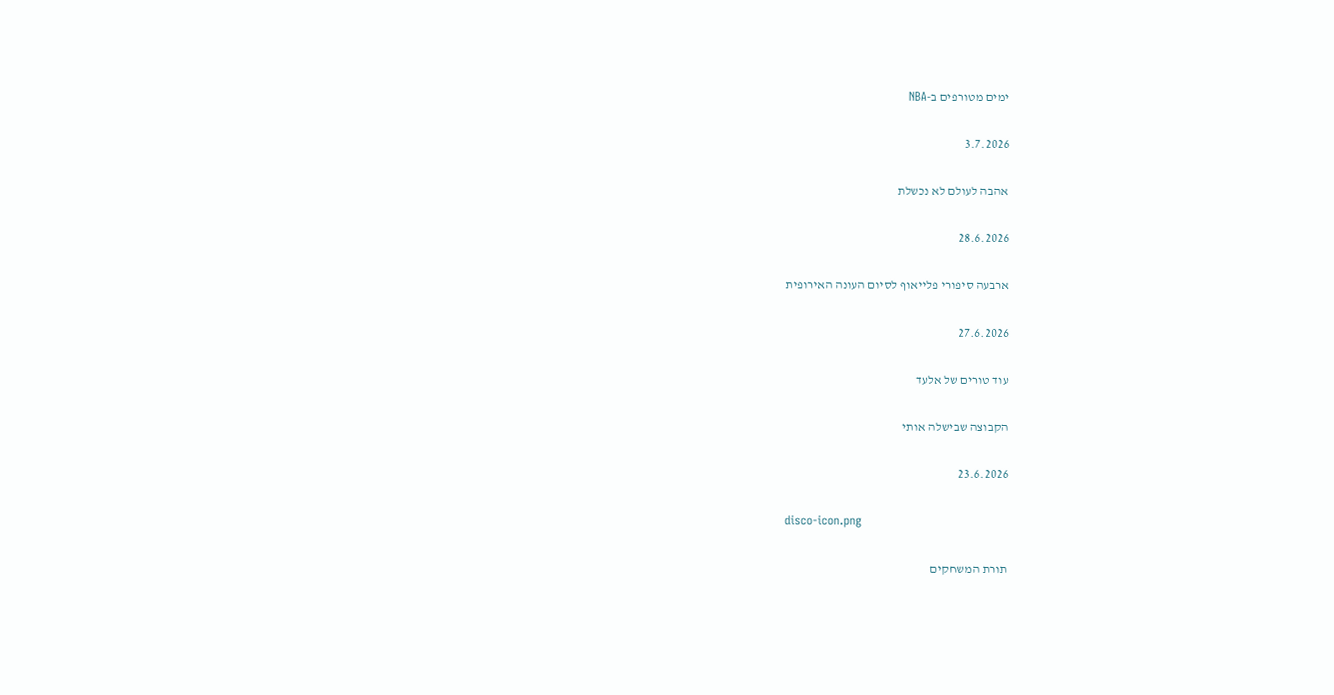ימים מטורפים ב-NBA

3.7.2026

אהבה לעולם לא נכשלת

28.6.2026

ארבעה סיפורי פלייאוף לסיום העונה האירופית

27.6.2026

עוד טורים של אלעד

הקבוצה שבישלה אותי

23.6.2026

disco-icon.png

תורת המשחקים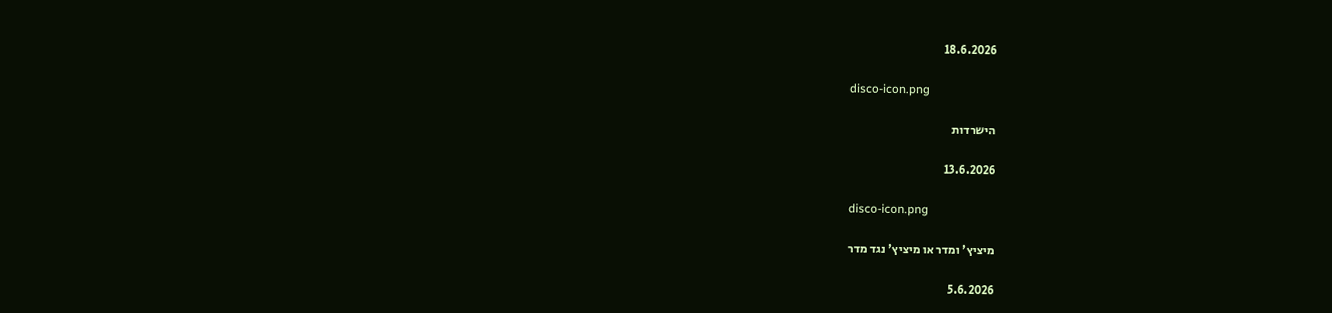18.6.2026

disco-icon.png

הישרדות

13.6.2026

disco-icon.png

מיציץ' ומדר או מיציץ' נגד מדר

5.6.2026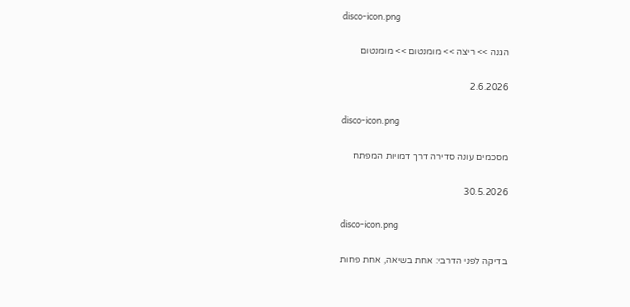disco-icon.png

הגנה >> ריצה >> מומנטום >> מומנטום

2.6.2026

disco-icon.png

מסכמים עונה סדירה דרך דמויות המפתח

30.5.2026

disco-icon.png

בדיקה לפני הדרבי: אחת בשיאה, אחת פחות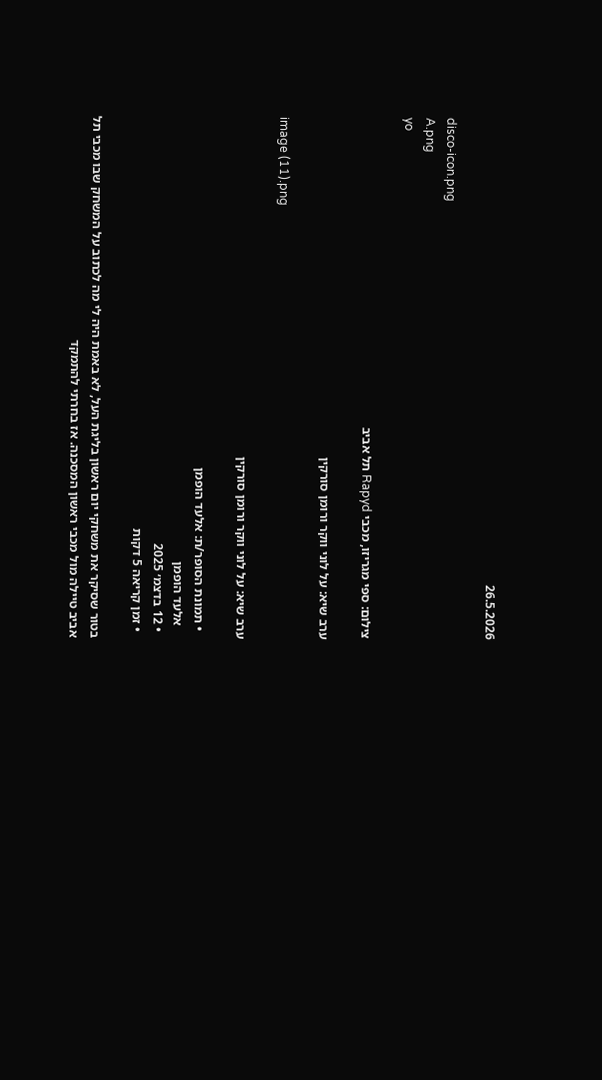26.5.2026

disco-icon.png
A.png
yo

צילום: ספי מגריזו, מכבי Rapyd תל אביב

ערב שיא: על לוני ווקר ורומן סורקין

image (11).png

ערב שיא: על לוני ווקר ורומן סורקין

  • תמונת הסופר/ת: אלעד הופמן
    אלעד הופמן
  • 12 בדצמ׳ 2025
  • זמן קריאה 5 דקות

בטור שסיקר את משחקי יום ראשון בליגת העל, לא באמת היה לי מה לכתוב על המשחק שבו מכבי תל אביב טיילה מול מכבי ראשון המסכנה. אז בחרתי להתמקד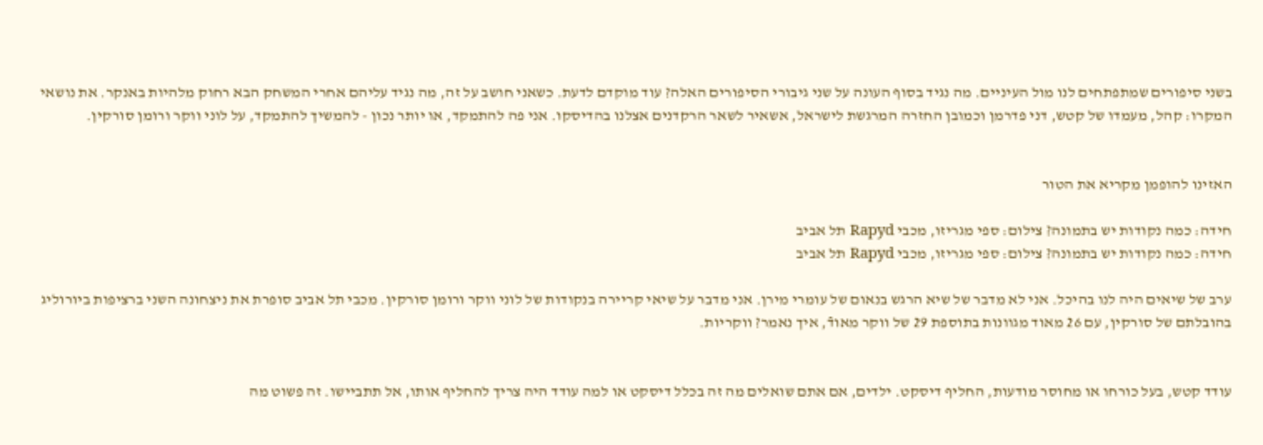בשני סיפורים שמתפתחים לנו מול העיניים. מה נגיד בסוף העונה על שני גיבורי הסיפורים האלה? עוד מוקדם לדעת. כשאני חושב על זה, מה נגיד עליהם אחרי המשחק הבא רחוק מלהיות באנקר. את נושאי המקרו: קהל, מעמדו של קטש, דני פדרמן וכמובן החזרה המרגשת לישראל, אשאיר לשאר הרקדנים אצלנו בהדיסקו. אני פה להתמקד, או יותר נכון - להמשיך להתמקד, על לוני ווקר ורומן סורקין.


האזינו להופמן מקריא את הטור

חידה: כמה נקודות יש בתמונה? צילום: ספי מגריזו, מכבי Rapyd תל אביב
חידה: כמה נקודות יש בתמונה? צילום: ספי מגריזו, מכבי Rapyd תל אביב

ערב של שיאים היה לנו בהיכל. אני לא מדבר של שיא הרגש בנאום של עומרי מירן. אני מדבר על שיאי קריירה בנקודות של לוני ווקר ורומן סורקין. מכבי תל אביב סופרת את ניצחונה השני ברציפות ביורוליג בהובלתם של סורקין, עם 26 מאוד מגוונות בתוספת 29 של ווקר מאודֿ, איך נאמר? ווקריות.


עודד קטש, בעל כורחו או מחוסר מודעות, החליף דיסקט. ילדים, אם אתם שואלים מה זה בכלל דיסקט או למה עודד היה צריך להחליף אותו, אל תתביישו. זה פשוט מה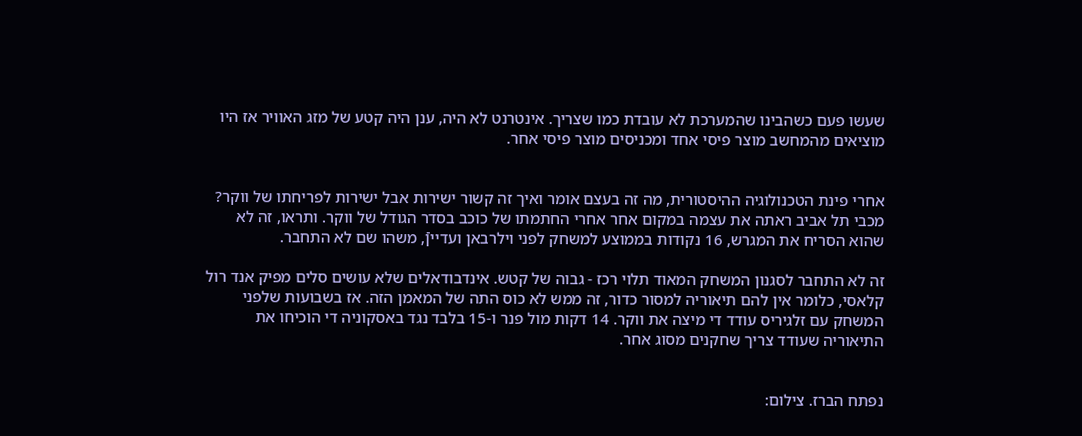שעשו פעם כשהבינו שהמערכת לא עובדת כמו שצריך. אינטרנט לא היה, ענן היה קטע של מזג האוויר אז היו מוציאים מהמחשב מוצר פיסי אחד ומכניסים מוצר פיסי אחר.


אחרי פינת הטכנולוגיה ההיסטורית, מה זה בעצם אומר ואיך זה קשור ישירות אבל ישירות לפריחתו של ווקר? מכבי תל אביב ראתה את עצמה במקום אחר אחרי החתמתו של כוכב בסדר הגודל של ווקר. ותראו, זה לא שהוא הסריח את המגרש, 16 נקודות בממוצע למשחק לפני וילרבאן ועדייןֿ, משהו שם לא התחבר.

זה לא התחבר לסגנון המשחק המאוד תלוי רכז - גבוה של קטש. אינדבודאלים שלא עושים סלים מפיק אנד רול קלאסי, כלומר אין להם תיאוריה למסור כדור, זה ממש לא כוס התה של המאמן הזה. אז בשבועות שלפני המשחק עם זלגיריס עודד די מיצה את ווקר. 14 דקות מול פנר ו-15 בלבד נגד באסקוניה די הוכיחו את התיאוריה שעודד צריך שחקנים מסוג אחר.


נפתח הברז. צילום: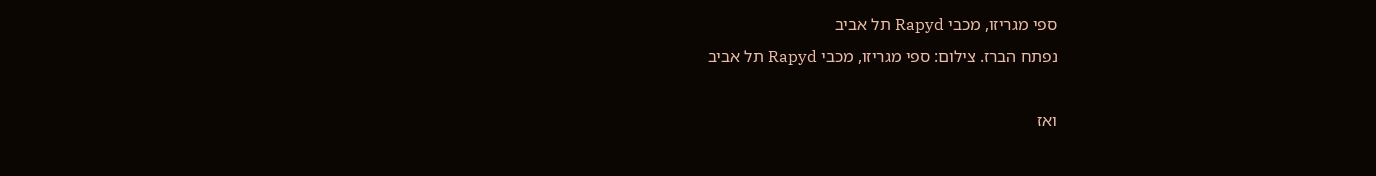ספי מגריזו, מכבי Rapyd תל אביב
נפתח הברז. צילום: ספי מגריזו, מכבי Rapyd תל אביב

ואז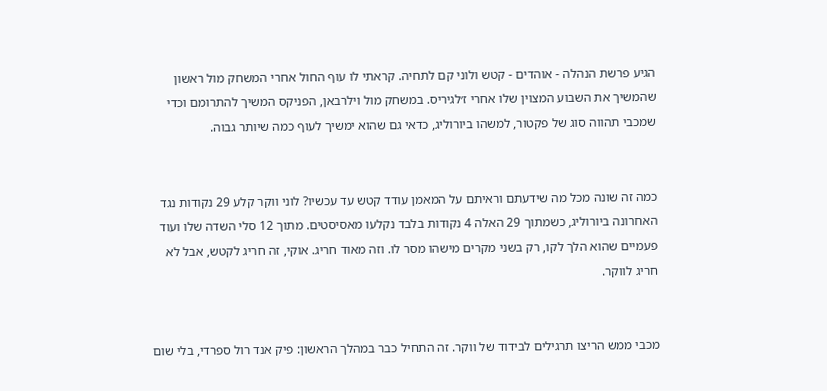הגיע פרשת הנהלה - אוהדים - קטש ולוני קם לתחיה. קראתי לו עוף החול אחרי המשחק מול ראשון שהמשיך את השבוע המצוין שלו אחרי ז׳לגיריס. במשחק מול וילרבאן, הפניקס המשיך להתרומם וכדי שמכבי תהווה סוג של פקטור, למשהו ביורוליג, כדאי גם שהוא ימשיך לעוף כמה שיותר גבוה.


כמה זה שונה מכל מה שידעתם וראיתם על המאמן עודד קטש עד עכשיו? לוני ווקר קלע 29 נקודות נגד האחרונה ביורוליג, כשמתוך 29 האלה 4 נקודות בלבד נקלעו מאסיסטים. מתוך 12 סלי השדה שלו ועוד פעמיים שהוא הלך לקו, רק בשני מקרים מישהו מסר לו. וזה מאוד חריג. אוקי, זה חריג לקטש, אבל לא חריג לווקר.


מכבי ממש הריצו תרגילים לבידוד של ווקר. זה התחיל כבר במהלך הראשון: פיק אנד רול ספרדי, בלי שום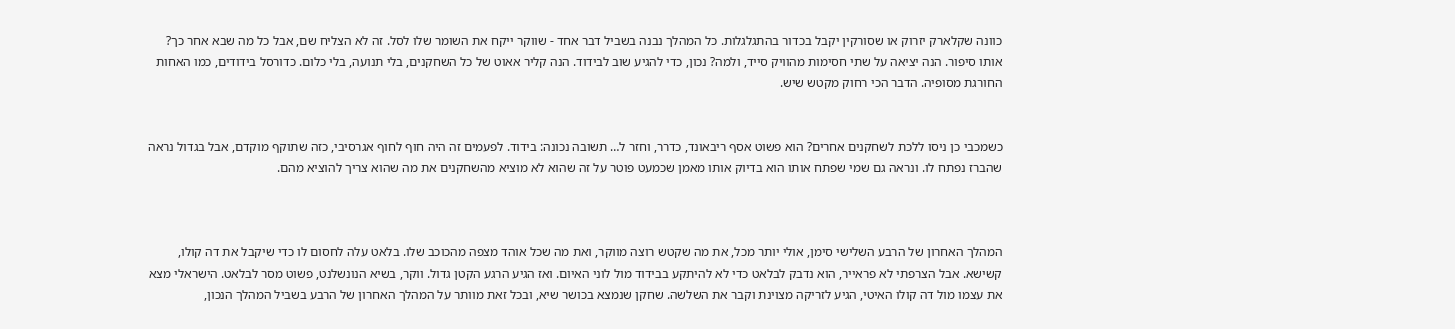כוונה שקלארק יזרוק או שסורקין יקבל בכדור בהתגלגלות. כל המהלך נבנה בשביל דבר אחד - שווקר ייקח את השומר שלו לסל. זה לא הצליח שם, אבל כל מה שבא אחר כך? אותו סיפור. הנה יציאה על שתי חסימות מהוויק סייד, ולמה? נכון, כדי להגיע שוב לבידוד. הנה קליר אאוט של כל השחקנים, בלי תנועה, בלי כלום. כדורסל בידודים, כמו האחות החורגת מסופיה. הדבר הכי רחוק מקטש שיש.


כשמכבי כן ניסו ללכת לשחקנים אחרים? הוא פשוט אסף ריבאונד, כדרר, וחזר ל… תשובה נכונה: בידוד. לפעמים זה היה חוף לחוף אגרסיבי, כזה שתוקף מוקדם, אבל בגדול נראה שהברז נפתח לו. ונראה גם שמי שפתח אותו הוא בדיוק אותו מאמן שכמעט פוטר על זה שהוא לא מוציא מהשחקנים את מה שהוא צריך להוציא מהם.



המהלך האחרון של הרבע השלישי סימן, אולי יותר מכל, את מה שקטש רוצה מווקר, ואת מה שכל אוהד מצפה מהכוכב שלו. בלאט עלה לחסום לו כדי שיקבל את דה קולו, קשישא. אבל הצרפתי לא פראייר, הוא נדבק לבלאט כדי לא להיתקע בבידוד מול לוני האיום. ואז הגיע הרגע הקטן גדול. ווקר, בשיא הנונשלנט, פשוט מסר לבלאט. הישראלי מצא את עצמו מול דה קולו האיטי, הגיע לזריקה מצוינת וקבר את השלשה. שחקן שנמצא בכושר שיא, ובכל זאת מוותר על המהלך האחרון של הרבע בשביל המהלך הנכון,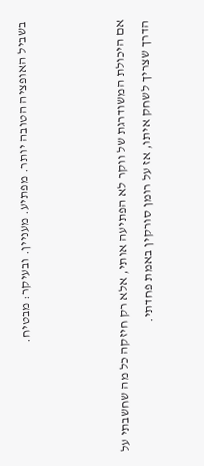בשביל האופציה הטובה יותר. מפתיע. מעניין. ובעיקר: מבטיח.



אם היכולת המשודרגת של ווקר לא הפתיעה אותי, אלא רק חיזקה כל מה שחשבתי על הדרך שצריך לשחק איתו, אז על רומן סורקין באמת פחדתי.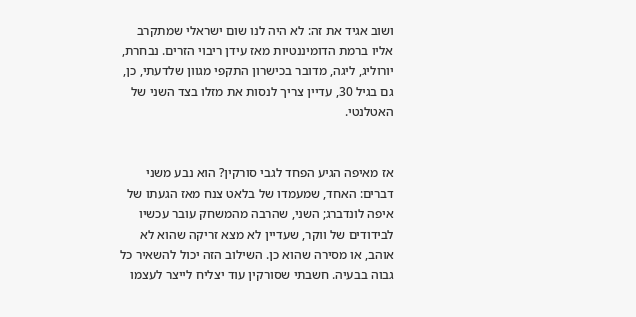ושוב אגיד את זה: לא היה לנו שום ישראלי שמתקרב אליו ברמת הדומיננטיות מאז עידן ריבוי הזרים. נבחרת, יורוליג, ליגה, מדובר בכישרון התקפי מגוון שלדעתי, כן, גם בגיל 30, עדיין צריך לנסות את מזלו בצד השני של האטלנטי.


אז מאיפה הגיע הפחד לגבי סורקין? הוא נבע משני דברים: האחד, שמעמדו של בלאט צנח מאז הגעתו של איפה לונדברג; השני, שהרבה מהמשחק עובר עכשיו לבידודים של ווקר, שעדיין לא מצא זריקה שהוא לא אוהב, או מסירה שהוא כן. השילוב הזה יכול להשאיר כל גבוה בבעיה. חשבתי שסורקין עוד יצליח לייצר לעצמו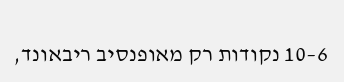6–10 נקודות רק מאופנסיב ריבאונד,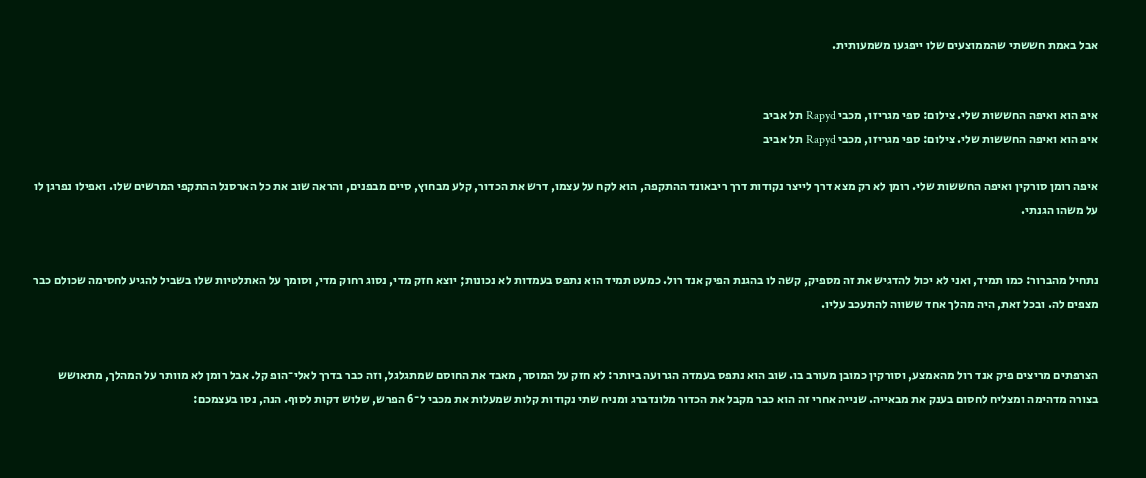אבל באמת חששתי שהממוצעים שלו ייפגעו משמעותית.


איפ הוא ואיפה החששות שלי. צילום: ספי מגריזו, מכבי Rapyd תל אביב
איפ הוא ואיפה החששות שלי. צילום: ספי מגריזו, מכבי Rapyd תל אביב

איפה רומן סורקין ואיפה החששות שלי. רומן לא רק מצא דרך לייצר נקודות דרך ריבאונד ההתקפה, הוא לקח על עצמו, דרש את הכדור, קלע מבחוץ, סיים מבפנים, והראה שוב את כל הארסנל ההתקפי המרשים שלו. ואפילו נפרגן לו על משהו הגנתי.


נתחיל מהברור: כמו תמיד, ואני לא יכול להדגיש את זה מספיק, קשה לו בהגנת הפיק אנד רול. כמעט תמיד הוא נתפס בעמדות לא נכונות; יוצא חזק מדי, נסוג רחוק מדי, וסומך על האתלטיות שלו בשביל להגיע לחסימה שכולם כבר מצפים לה. ובכל זאת, היה מהלך אחד ששווה להתעכב עליו.


הצרפתים מריצים פיק אנד רול מהאמצע, וסורקין כמובן מעורב בו. שוב הוא נתפס בעמדה הגרועה ביותר: לא חזק על המוסר, מאבד את החוסם שמתגלגל, וזה כבר בדרך לאלי־הופ קל. אבל רומן לא מוותר על המהלך, מתאושש בצורה מדהימה ומצליח לחסום בענק את מבאייה. שנייה אחרי זה הוא כבר מקבל את הכדור מלונדברג ומניח שתי נקודות קלות שמעלות את מכבי ל־6 הפרש, שלוש דקות לסוף. הנה, נסו בעצמכם: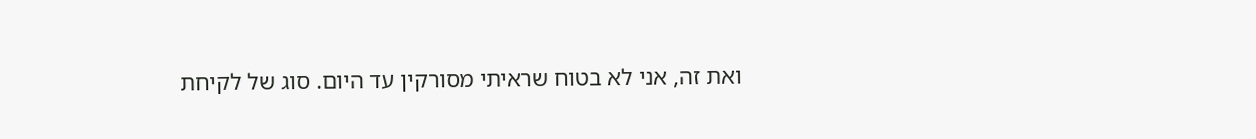ואת זה, אני לא בטוח שראיתי מסורקין עד היום. סוג של לקיחת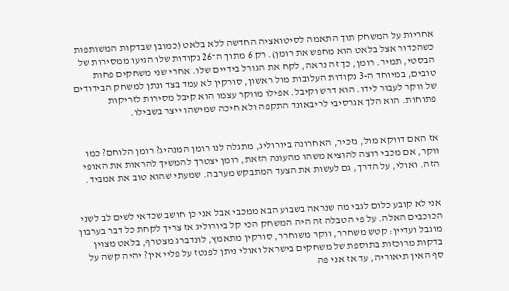אחריות על המשחק תוך התאמה לסיטואציה החדשה ללא בלאט (כמובן שבדקות המשותפות כשהכדור אצל בלאט הוא מחפש את רומן). רק 6 מתוך ה־26 נקודות שלו הגיעו ממסירות של הבסטי, תמיר. רומן, כך זה נראה, לקח את הגורל בידיים שלו. אחרי שני משחקים פחות טובים, במיוחד ה-3 נקודות העלובות מול ראשון, סורקין לא עמד בצד ונתן למשחק הבידודים של ווקר לעבור לידו. הוא דרש וקיבל. אפילו מווקר עצמו הוא קיבל מסירות לזריקות פתוחות. הוא הלך אגרסיבי לריבאונד התקפה ולא חיכה שמישהו ייצר בשבילו.


אז האם דווקא מול, נזכיר, האחרונה ביורוליג, מתגלה לנו רומן המנהיג? רומן הלוחם? כמו ווקר, אם מכבי רוצה להוציא משהו מהעונה הזאת, רומן יצטרך להמשיך להראות את האופי הזה. ואולי, על הדרך, גם לעשות את הצעד המתבקש מערבה. שמעתי שהוא טוב את אמביד.


אני לא קובע כלום לגבי מה שנראה בשבוע הבא ממכבי אבל אני כן חושב שכדאי לשים לב לשני הכוכבים האלה. על פי הטבלה זה היה המשחק הכי קל ביורוליג אז צריך לקחת כל דבר בערבון מוגבל ועדיין: קטש משחרר, ווקר משוחרר, סורקין מתאמץ, לונדברג מצטרף, בלאט מצוין בדקות מרוכזות בתוספת של משחקים בישראל ואולי ניתן לפנטז על פליי אין? יהיה קשה על סף האין תיאוריה, עד אז אני פה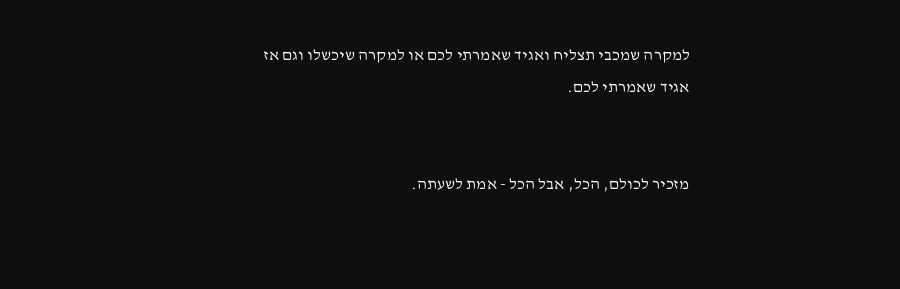למקרה שמכבי תצליח ואגיד שאמרתי לכם או למקרה שיכשלו וגם אז אגיד שאמרתי לכם.


מזכיר לכולם, הכל, אבל הכל - אמת לשעתה.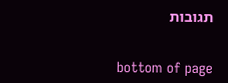תגובות


bottom of page